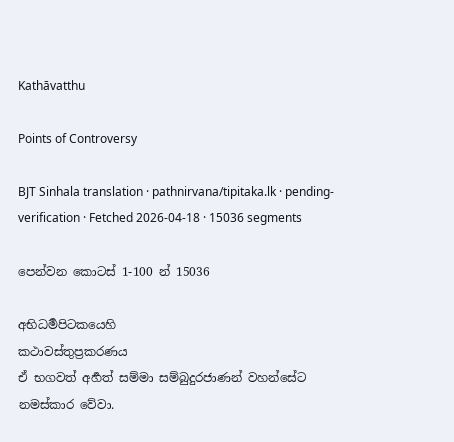Kathāvatthu

Points of Controversy

BJT Sinhala translation · pathnirvana/tipitaka.lk · pending-verification · Fetched 2026-04-18 · 15036 segments

පෙන්වන කොටස් 1-100 න් 15036

අභිධර්‍මපිටකයෙහි
කථාවස්තුප්‍රකරණය
ඒ භගවත් අර්‍හත් සම්මා සම්බුදුරජාණන් වහන්සේට නමස්කාර වේවා.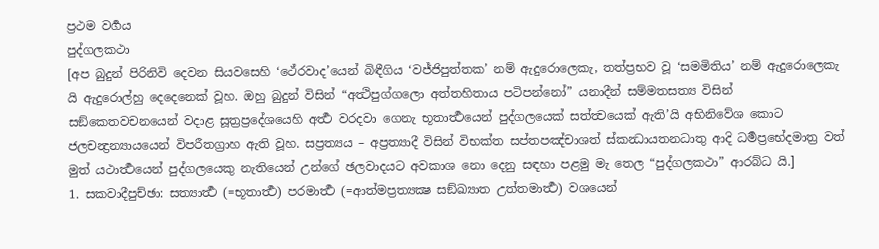ප්‍රථම වර්‍ගය
පුද්ගලකථා
[අප බුදුන් පිරිනිවි දෙවන සියවසෙහි ‘ථේරවාද’යෙන් බිඳීගිය ‘වජ්ජිපුත්තක’ නම් ඇදුරොලෙකැ, තත්ප්‍රභව වූ ‘සමමිතිය’ නම් ඇදුරොලෙකැ යි ඇදුරොල්හු දෙදෙනෙක් වූහ. ඔහු බුදුන් විසින් “අත්‍ථිපුග්ගලො අත්තහිතාය පටිපන්නෝ” යනාදීන් සම්මතසත්‍ය විසින් සඞ්කෙතවචනයෙන් වදාළ සූත්‍රප්‍රදේශයෙහි අර්‍ත්‍ථ වරදවා ගෙනැ භූතාර්‍ත්‍ථයෙන් පුද්ගලයෙක් සත්ත්‍වයෙක් ඇති’යි අභිනිවේශ කොට ජලචන්‍ද්‍රන්‍යායයෙන් විපරීතග්‍රාහ ඇති වූහ. සප්‍රත්‍යය – අප්‍රත්‍යාදී විසින් විභක්ත සප්තපඤ්චාශත් ස්කන්‍ධායතනධාතු ආදි ධර්‍මප්‍රභේදමාත්‍ර වත් මුත් යථාර්‍ත්‍ථයෙන් පුද්ගලයෙකු නැතියෙන් උන්ගේ ඡලවාදයට අවකාශ නො දෙනු සඳහා පළමු මැ තෙල “පුද්ගලකථා” ආරබ්ධ යි.]
1. සකවාදීපුච්ඡා: සත්‍යාර්‍ත්‍ථ (=භූතාර්‍ත්‍ථ) පරමාර්‍ත්‍ථ (=ආත්මප්‍රත්‍යක්‍ෂ සඞ්ඛ්‍යාත උත්තමාර්‍ත්‍ථ) වශයෙන්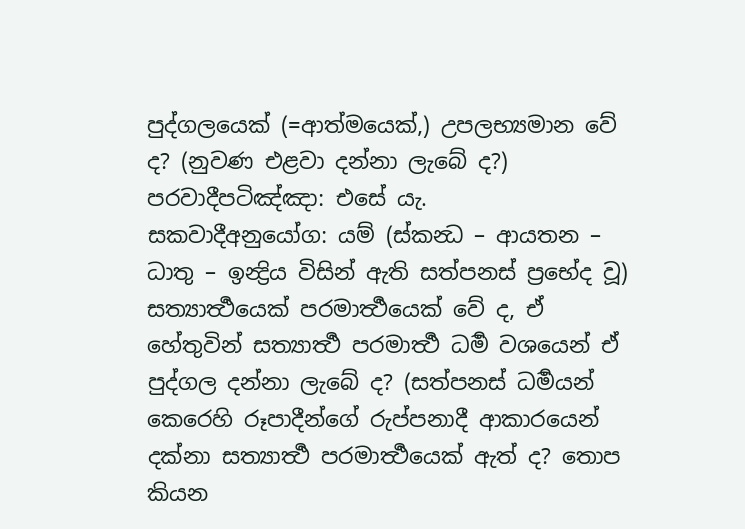පුද්ගලයෙක් (=ආත්මයෙක්,) උපලභ්‍යමාන වේ ද? (නුවණ එළවා දන්නා ලැබේ ද?)
පරවාදීපටිඤ්ඤා: එසේ යැ.
සකවාදීඅනුයෝග: යම් (ස්කන්‍ධ – ආයතන – ධාතු – ඉන්‍ද්‍රිය විසින් ඇති සත්පනස් ප්‍රභේද වූ) සත්‍යාර්‍ත්‍ථයෙක් පරමාර්‍ත්‍ථයෙක් වේ ද, ඒ හේතුවින් සත්‍යාර්‍ත්‍ථ පරමාර්‍ත්‍ථ ධර්‍ම වශයෙන් ඒ පුද්ගල දන්නා ලැබේ ද? (සත්පනස් ධර්‍මයන් කෙරෙහි රූපාදීන්ගේ රුප්පනාදී ආකාරයෙන් දක්නා සත්‍යාර්‍ත්‍ථ පරමාර්‍ත්‍ථයෙක් ඇත් ද? තොප කියන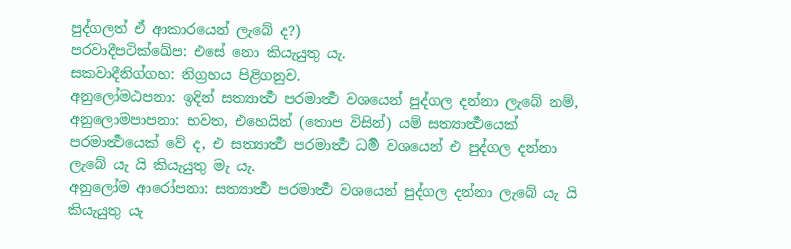පුද්ගලත් ඒ ආකාරයෙන් ලැබේ ද?)
පරවාදීපටික්ඛේප: එසේ නො කියැයුතු යැ.
සකවාදීනිග්ගහ: නිග්‍රහය පිළිගනුව.
අනුලෝමඨපනා: ඉදින් සත්‍යාර්‍ත්‍ථ පරමාර්‍ත්‍ථ වශයෙන් පුද්ගල දන්නා ලැබේ නම්,
අනුලොමපාපනා: භවත, එහෙයින් (තොප විසින්) යම් සත්‍යාර්‍ත්‍ථයෙක් පරමාර්‍ත්‍ථයෙක් වේ ද, එ සත්‍යාර්‍ත්‍ථ පරමාර්‍ත්‍ථ ධර්‍ම වශයෙන් එ පුද්ගල දන්නා ලැබේ යැ යි කියැයුතු මැ යැ.
අනුලෝම ආරෝපනා: සත්‍යාර්‍ත්‍ථ පරමාර්‍ත්‍ථ වශයෙන් පුද්ගල දන්නා ලැබේ යැ යි කියැයුතු යැ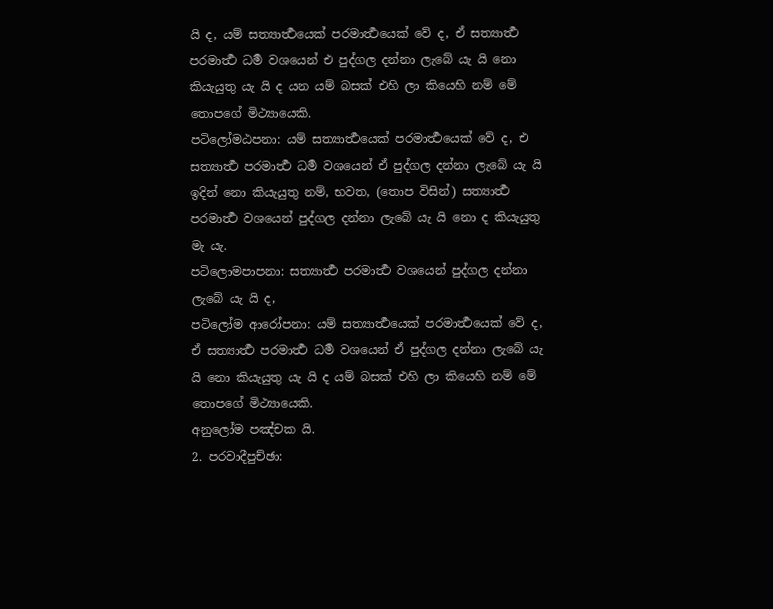යි ද, යම් සත්‍යාර්‍ත්‍ථයෙක් පරමාර්‍ත්‍ථයෙක් වේ ද, ඒ සත්‍යාර්‍ත්‍ථ පරමාර්‍ත්‍ථ ධර්‍ම වශයෙන් එ පුද්ගල දන්නා ලැබේ යැ යි නො කියැයුතු යැ යි ද යන යම් බසක් එහි ලා කියෙහි නම් මේ තොපගේ මිථ්‍යායෙකි.
පටිලෝමඨපනා: යම් සත්‍යාර්‍ත්‍ථයෙක් පරමාර්‍ත්‍ථයෙක් වේ ද, එ සත්‍යාර්‍ත්‍ථ පරමාර්‍ත්‍ථ ධර්‍ම වශයෙන් ඒ පුද්ගල දන්නා ලැබේ යැ යි ඉදින් නො කියැයුතු නම්, භවත, (තොප විසින්) සත්‍යාර්‍ත්‍ථ පරමාර්‍ත්‍ථ වශයෙන් පුද්ගල දන්නා ලැබේ යැ යි නො ද කියැයුතු මැ යැ.
පටිලොමපාපනා: සත්‍යාර්‍ත්‍ථ පරමාර්‍ත්‍ථ වශයෙන් පුද්ගල දන්නා ලැබේ යැ යි ද,
පටිලෝම ආරෝපනා: යම් සත්‍යාර්‍ත්‍ථයෙක් පරමාර්‍ත්‍ථයෙක් වේ ද, ඒ සත්‍යාර්‍ත්‍ථ පරමාර්‍ත්‍ථ ධර්‍ම වශයෙන් ඒ පුද්ගල දන්නා ලැබේ යැ යි නො කියැයුතු යැ යි ද යම් බසක් එහි ලා කියෙහි නම් මේ තොපගේ මිථ්‍යායෙකි.
අනුලෝම පඤ්චක යි.
2. පරවාදීපුච්ඡා: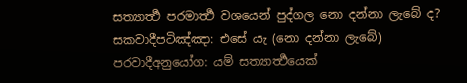සත්‍යාර්‍ත්‍ථ පරමාර්‍ත්‍ථ වශයෙන් පුද්ගල නො දන්නා ලැබේ ද?
සකවාදීපටිඤ්ඤා: එසේ යැ (නො දන්නා ලැබේ)
පරවාදීඅනුයෝග: යම් සත්‍යාර්‍ත්‍ථයෙක්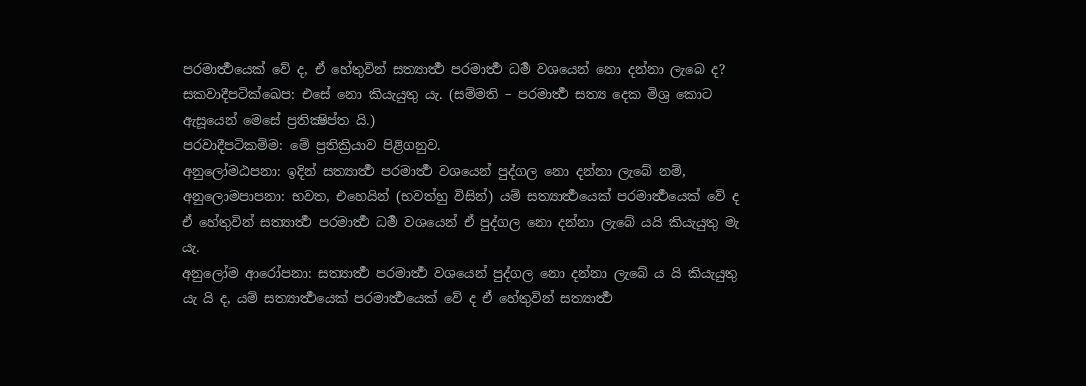පරමාර්‍ත්‍ථයෙක් වේ ද, ඒ හේතුවින් සත්‍යාර්‍ත්‍ථ පරමාර්‍ත්‍ථ ධර්‍ම වශයෙන් නො දන්නා ලැබෙ ද?
සකවාදීපටික්ඛෙප: එසේ නො කියැයුතු යැ. (සම්මති – පරමාර්‍ත්‍ථ සත්‍ය දෙක මිශ්‍ර කොට ඇසූයෙන් මෙසේ ප්‍රතික්‍ෂිප්ත යි.)
පරවාදීපටිකම්ම: මේ ප්‍රතික්‍රියාව පිළිගනුව.
අනුලෝමඨපනා: ඉදින් සත්‍යාර්‍ත්‍ථ පරමාර්‍ත්‍ථ වශයෙන් පුද්ගල නො දන්නා ලැබේ නම්,
අනුලොමපාපනා: භවත, එහෙයින් (භවත්හු විසින්) යම් සත්‍යාර්‍ත්‍ථයෙක් පරමාර්‍ත්‍ථයෙක් වේ ද ඒ හේතුවින් සත්‍යාර්‍ත්‍ථ පරමාර්‍ත්‍ථ ධර්‍ම වශයෙන් ඒ පුද්ගල නො දන්නා ලැබේ යයි කියැයුතු මැ යැ.
අනුලෝම ආරෝපනා: සත්‍යාර්‍ත්‍ථ පරමාර්‍ත්‍ථ වශයෙන් පුද්ගල නො දන්නා ලැබේ ය යි කියැයුතු යැ යි ද, යම් සත්‍යාර්‍ත්‍ථයෙක් පරමාර්‍ත්‍ථයෙක් වේ ද ඒ හේතුවින් සත්‍යාර්‍ත්‍ථ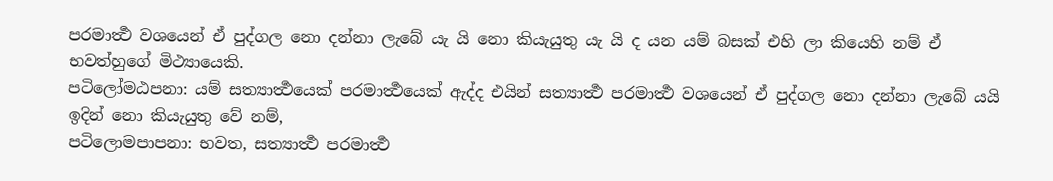පරමාර්‍ත්‍ථ වශයෙන් ඒ පුද්ගල නො දන්නා ලැබේ යැ යි නො කියැයුතු යැ යි ද යන යම් බසක් එහි ලා කියෙහි නම් ඒ භවත්හුගේ මිථ්‍යායෙකි.
පටිලෝමඨපනා: යම් සත්‍යාර්‍ත්‍ථයෙක් පරමාර්‍ත්‍ථයෙක් ඇද්ද එයින් සත්‍යාර්‍ත්‍ථ පරමාර්‍ත්‍ථ වශයෙන් ඒ පුද්ගල නො දන්නා ලැබේ යයි ඉදින් නො කියැයුතු වේ නම්,
පටිලොමපාපනා: භවත, සත්‍යාර්‍ත්‍ථ පරමාර්‍ත්‍ථ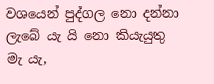වශයෙන් පුද්ගල නො දන්නා ලැබේ යැ යි නො කියැයුතු මැ යැ,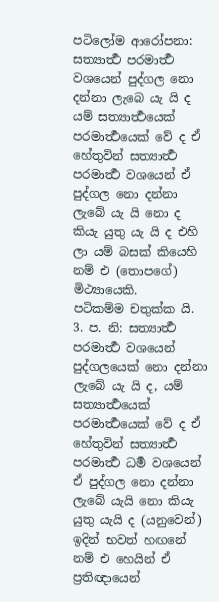පටිලෝම ආරෝපනා: සත්‍යාර්‍ත්‍ථ පරමාර්‍ත්‍ථ වශයෙන් පුද්ගල නො දන්නා ලැබෙ යැ යි ද යම් සත්‍යාර්‍ත්‍ථයෙක් පරමාර්‍ත්‍ථයෙක් වේ ද ඒ හේතුවින් සත්‍යාර්‍ත්‍ථ පරමාර්‍ත්‍ථ වශයෙන් ඒ පුද්ගල නො දන්නා ලැබේ යැ යි නො ද කියැ යුතු යැ යි ද එහි ලා යම් බසක් කියෙහි නම් එ (තොපගේ) මිථ්‍යායෙකි.
පටිකම්ම චතුක්ක යි.
3. ප. නි: සත්‍යාර්‍ත්‍ථ පරමාර්‍ත්‍ථ වශයෙන් පුද්ගලයෙක් නො දන්නා ලැබේ යැ යි ද, යම් සත්‍යාර්‍ත්‍ථයෙක් පරමාර්‍ත්‍ථයෙක් වේ ද ඒ හේතුවින් සත්‍යාර්‍ත්‍ථ පරමාර්‍ත්‍ථ ධර්‍ම වශයෙන් ඒ පුද්ගල නො දන්නා ලැබේ යැයි නො කියැ යුතු යැයි ද (යනුවෙන්) ඉදින් භවත් හඟනේ නම් එ හෙයින් ඒ ප්‍රතිඥායෙන්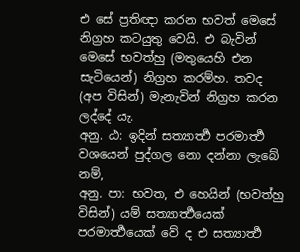එ සේ ප්‍රතිඥා කරන භවත් මෙසේ නිග්‍රහ කටයුතු වෙයි. එ බැවින් මෙසේ භවත්හු (මතුයෙහි එන සැටියෙන්) නිග්‍රහ කරම්හ. තවද (අප විසින්) මැනැවින් නිග්‍රහ කරන ලද්දේ යැ.
අනු. ඨ: ඉදින් සත්‍යාර්‍ත්‍ථ පරමාර්‍ත්‍ථ වශයෙන් පුද්ගල නො දන්නා ලැබේ නම්,
අනු. පා: භවත, එ හෙයින් (භවත්හු විසින්) යම් සත්‍යාර්‍ත්‍ථයෙක් පරමාර්‍ත්‍ථයෙක් වේ ද එ සත්‍යාර්‍ත්‍ථ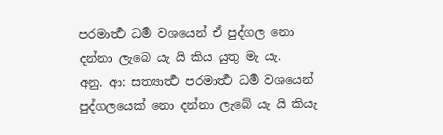පරමාර්‍ත්‍ථ ධර්‍ම වශයෙන් ඒ පුද්ගල නො දන්නා ලැබෙ යැ යි කිය යුතු මැ යැ.
අනු. ආ: සත්‍යාර්‍ත්‍ථ පරමාර්‍ත්‍ථ ධර්‍ම වශයෙන් පුද්ගලයෙක් නො දන්නා ලැබේ යැ යි කියැ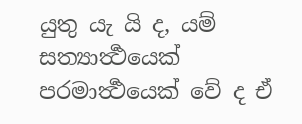යුතු යැ යි ද, යම් සත්‍යාර්‍ත්‍ථයෙක් පරමාර්‍ත්‍ථයෙක් වේ ද ඒ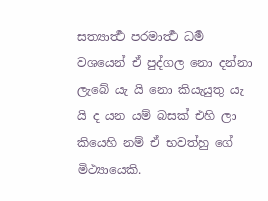සත්‍යාර්‍ත්‍ථ පරමාර්‍ත්‍ථ ධර්‍ම වශයෙන් ඒ පුද්ගල නො දන්නා ලැබේ යැ යි නො කියැයුතු යැ යි ද යන යම් බසක් එහි ලා කියෙහි නම් ඒ භවත්හු ගේ මිථ්‍යායෙකි.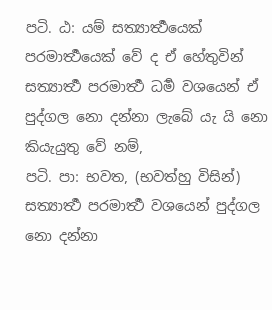පටි. ඨ: යම් සත්‍යාර්‍ත්‍ථයෙක් පරමාර්‍ත්‍ථයෙක් වේ ද ඒ හේතුවින් සත්‍යාර්‍ත්‍ථ පරමාර්‍ත්‍ථ ධර්‍ම වශයෙන් ඒ පුද්ගල නො දන්නා ලැබේ යැ යි නො කියැයුතු වේ නම්,
පටි. පා: භවත, (භවත්හු විසින්) සත්‍යාර්‍ත්‍ථ පරමාර්‍ත්‍ථ වශයෙන් පුද්ගල නො දන්නා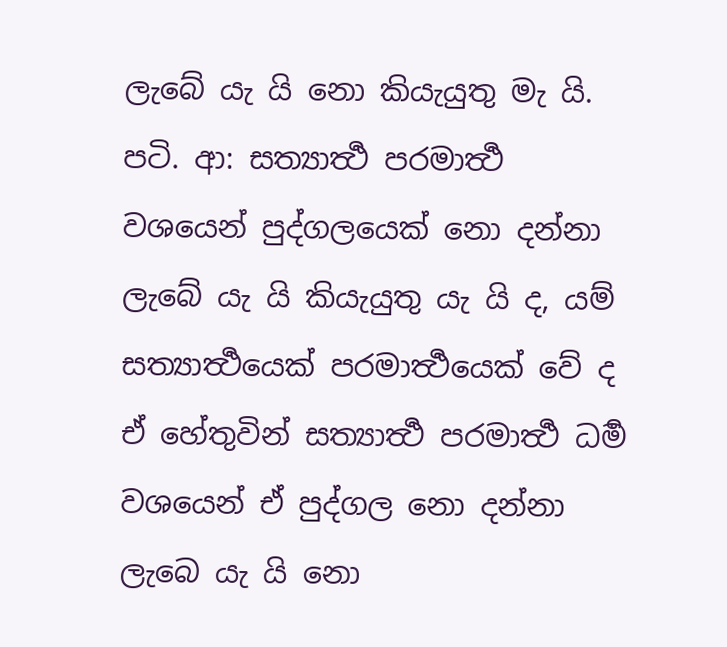ලැබේ යැ යි නො කියැයුතු මැ යි.
පටි. ආ: සත්‍යාර්‍ත්‍ථ පරමාර්‍ත්‍ථ වශයෙන් පුද්ගලයෙක් නො දන්නා ලැබේ යැ යි කියැයුතු යැ යි ද, යම් සත්‍යාර්‍ත්‍ථයෙක් පරමාර්‍ත්‍ථයෙක් වේ ද ඒ හේතුවින් සත්‍යාර්‍ත්‍ථ පරමාර්‍ත්‍ථ ධර්‍ම වශයෙන් ඒ පුද්ගල නො දන්නා ලැබෙ යැ යි නො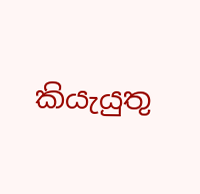කියැයුතු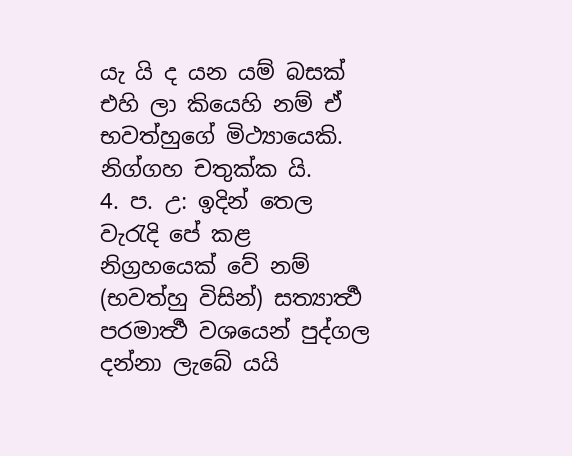යැ යි ද යන යම් බසක් එහි ලා කියෙහි නම් ඒ භවත්හුගේ මිථ්‍යායෙකි.
නිග්ගහ චතුක්ක යි.
4. ප. උ: ඉදින් තෙල වැරැදි පේ කළ නිග්‍රහයෙක් වේ නම් (භවත්හු විසින්) සත්‍යාර්‍ත්‍ථ පරමාර්‍ත්‍ථ වශයෙන් පුද්ගල දන්නා ලැබේ යයි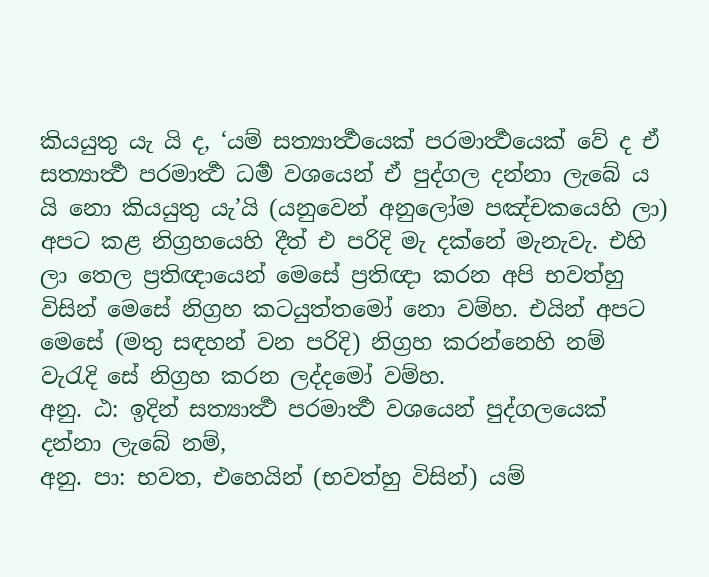කියයුතු යැ යි ද, ‘යම් සත්‍යාර්‍ත්‍ථයෙක් පරමාර්‍ත්‍ථයෙක් වේ ද ඒ සත්‍යාර්‍ත්‍ථ පරමාර්‍ත්‍ථ ධර්‍ම වශයෙන් ඒ පුද්ගල දන්නා ලැබේ ය යි නො කියයුතු යැ’යි (යනුවෙන් අනුලෝම පඤ්චකයෙහි ලා) අපට කළ නිග්‍රහයෙහි දීත් එ පරිදි මැ දක්නේ මැනැවැ. එහි ලා තෙල ප්‍රතිඥායෙන් මෙසේ ප්‍රතිඥා කරන අපි භවත්හු විසින් මෙසේ නිග්‍රහ කටයුත්තමෝ නො වම්හ. එයින් අපට මෙසේ (මතු සඳහන් වන පරිදි) නිග්‍රහ කරන්නෙහි නම් වැරැදි සේ නිග්‍රහ කරන ලද්දමෝ වම්හ.
අනු. ඨ: ඉදින් සත්‍යාර්‍ත්‍ථ පරමාර්‍ත්‍ථ වශයෙන් පුද්ගලයෙක් දන්නා ලැබේ නම්,
අනු. පා: භවත, එහෙයින් (භවත්හු විසින්) යම්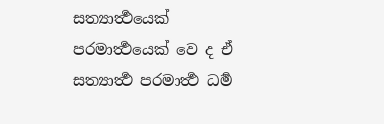සත්‍යාර්‍ත්‍ථයෙක් පරමාර්‍ත්‍ථයෙක් වෙ ද ඒ සත්‍යාර්‍ත්‍ථ පරමාර්‍ත්‍ථ ධර්‍ම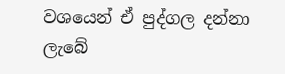වශයෙන් ඒ පුද්ගල දන්නා ලැබේ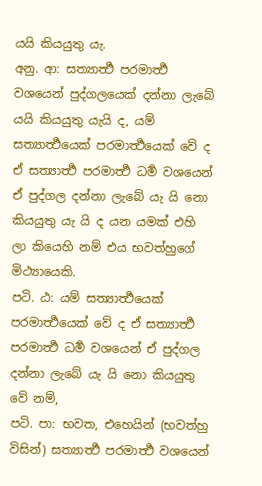යයි කියයුතු යැ.
අනු. ආ: සත්‍යාර්‍ත්‍ථ පරමාර්‍ත්‍ථ වශයෙන් පුද්ගලයෙක් දන්නා ලැබේ යයි කියයුතු යැයි ද, යම් සත්‍යාර්‍ත්‍ථයෙක් පරමාර්‍ත්‍ථයෙක් වේ ද ඒ සත්‍යාර්‍ත්‍ථ පරමාර්‍ත්‍ථ ධර්‍ම වශයෙන් ඒ පුද්ගල දන්නා ලැබේ යැ යි නො කියයුතු යැ යි ද යන යමක් එහි ලා කියෙහි නම් එය භවත්හුගේ මිථ්‍යායෙකි.
පටි. ඨ: යම් සත්‍යාර්‍ත්‍ථයෙක් පරමාර්‍ත්‍ථයෙක් වේ ද ඒ සත්‍යාර්‍ත්‍ථ පරමාර්‍ත්‍ථ ධර්‍ම වශයෙන් ඒ පුද්ගල දන්නා ලැබේ යැ යි නො කියයුතු වේ නම්,
පටි. පා: භවත, එහෙයින් (භවත්හු විසින්) සත්‍යාර්‍ත්‍ථ පරමාර්‍ත්‍ථ වශයෙන්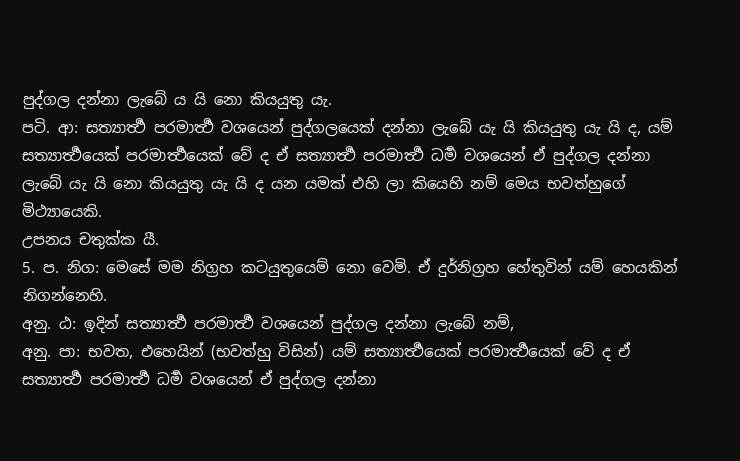පුද්ගල දන්නා ලැබේ ය යි නො කියයුතු යැ.
පටි. ආ: සත්‍යාර්‍ත්‍ථ පරමාර්‍ත්‍ථ වශයෙන් පුද්ගලයෙක් දන්නා ලැබේ යැ යි කියයුතු යැ යි ද, යම් සත්‍යාර්‍ත්‍ථයෙක් පරමාර්‍ත්‍ථයෙක් වේ ද ඒ සත්‍යාර්‍ත්‍ථ පරමාර්‍ත්‍ථ ධර්‍ම වශයෙන් ඒ පුද්ගල දන්නා ලැබේ යැ යි නො කියයුතු යැ යි ද යන යමක් එහි ලා කියෙහි නම් මෙය භවත්හුගේ මිථ්‍යායෙකි.
උපනය චතුක්ක යී.
5. ප. නිග: මෙසේ මම නිග්‍රහ කටයුතුයෙම් නො වෙමි. ඒ දුර්නිග්‍රහ හේතුවින් යම් හෙයකින් නිගන්නෙහි.
අනු. ඨ: ඉදින් සත්‍යාර්‍ත්‍ථ පරමාර්‍ත්‍ථ වශයෙන් පුද්ගල දන්නා ලැබේ නම්,
අනු. පා: භවත, එහෙයින් (භවත්හු විසින්) යම් සත්‍යාර්‍ත්‍ථයෙක් පරමාර්‍ත්‍ථයෙක් වේ ද ඒ සත්‍යාර්‍ත්‍ථ පරමාර්‍ත්‍ථ ධර්‍ම වශයෙන් ඒ පුද්ගල දන්නා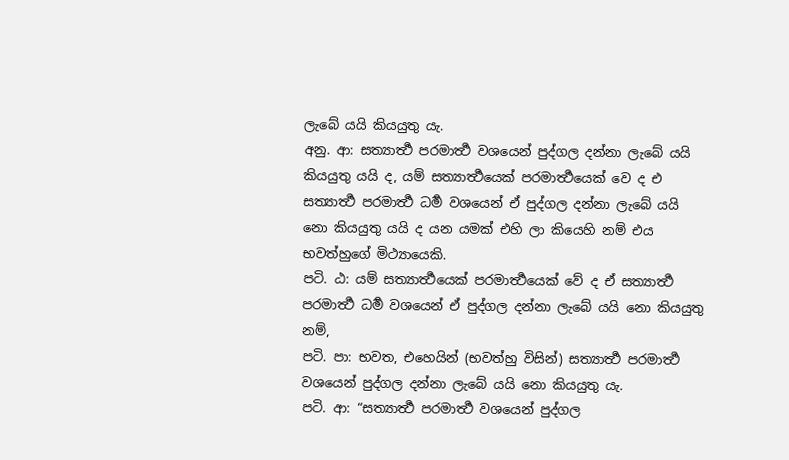ලැබේ යයි කියයුතු යැ.
අනු. ආ: සත්‍යාර්‍ත්‍ථ පරමාර්‍ත්‍ථ වශයෙන් පුද්ගල දන්නා ලැබේ යයි කියයුතු යයි ද, යම් සත්‍යාර්‍ත්‍ථයෙක් පරමාර්‍ත්‍ථයෙක් වෙ ද එ සත්‍යාර්‍ත්‍ථ පරමාර්‍ත්‍ථ ධර්‍ම වශයෙන් ඒ පුද්ගල දන්නා ලැබේ යයි නො කියයුතු යයි ද යන යමක් එහි ලා කියෙහි නම් එය භවත්හුගේ මිථ්‍යායෙකි.
පටි. ඨ: යම් සත්‍යාර්‍ත්‍ථයෙක් පරමාර්‍ත්‍ථයෙක් වේ ද ඒ සත්‍යාර්‍ත්‍ථ පරමාර්‍ත්‍ථ ධර්‍ම වශයෙන් ඒ පුද්ගල දන්නා ලැබේ යයි නො කියයුතු නම්,
පටි. පා: භවත, එහෙයින් (භවත්හු විසින්) සත්‍යාර්‍ත්‍ථ පරමාර්‍ත්‍ථ වශයෙන් පුද්ගල දන්නා ලැබේ යයි නො කියයුතු යැ.
පටි. ආ: “සත්‍යාර්‍ත්‍ථ පරමාර්‍ත්‍ථ වශයෙන් පුද්ගල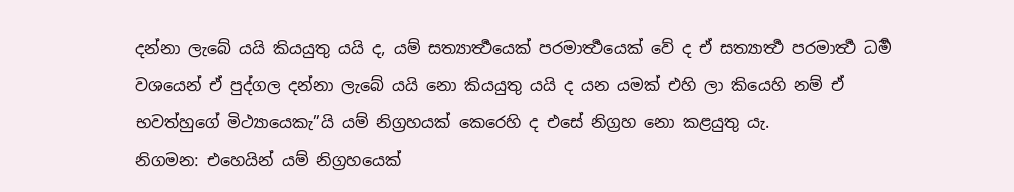දන්නා ලැබේ යයි කියයුතු යයි ද, යම් සත්‍යාර්‍ත්‍ථයෙක් පරමාර්‍ත්‍ථයෙක් වේ ද ඒ සත්‍යාර්‍ත්‍ථ පරමාර්‍ත්‍ථ ධර්‍ම වශයෙන් ඒ පුද්ගල දන්නා ලැබේ යයි නො කියයුතු යයි ද යන යමක් එහි ලා කියෙහි නම් ඒ භවත්හුගේ මිථ්‍යායෙකැ”යි යම් නිග්‍රහයක් කෙරෙහි ද එසේ නිග්‍රහ නො කළයුතු යැ.
නිගමන: එහෙයින් යම් නිග්‍රහයෙක්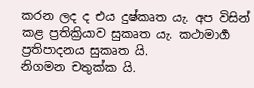කරන ලද ද එය දුෂ්කෘත යැ. අප විසින් කළ ප්‍රතික්‍රියාව සුකෘත යැ. කථාමාර්‍ග ප්‍රතිපාදනය සුකෘත යි.
නිගමන චතුක්ක යි.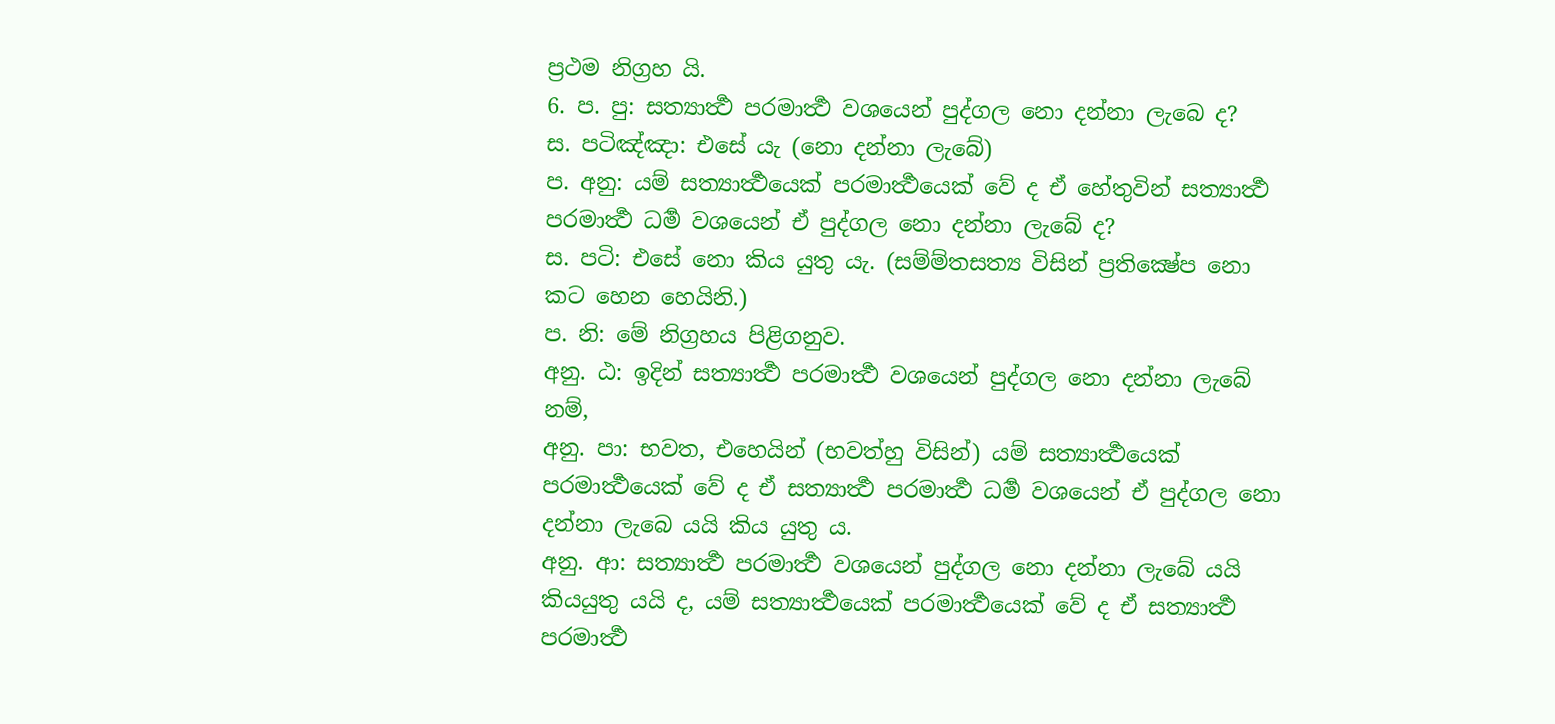ප්‍රථම නිග්‍රහ යි.
6. ප. පු: සත්‍යාර්‍ත්‍ථ පරමාර්‍ත්‍ථ වශයෙන් පුද්ගල නො දන්නා ලැබෙ ද?
ස. පටිඤ්ඤා: එසේ යැ (නො දන්නා ලැබේ)
ප. අනු: යම් සත්‍යාර්‍ත්‍ථයෙක් පරමාර්‍ත්‍ථයෙක් වේ ද ඒ හේතුවින් සත්‍යාර්‍ත්‍ථ පරමාර්‍ත්‍ථ ධර්‍ම වශයෙන් ඒ පුද්ගල නො දන්නා ලැබේ ද?
ස. පටි: එසේ නො කිය යුතු යැ. (සම්ම්තසත්‍ය විසින් ප්‍රතික්‍ෂේප නො කට හෙන හෙයිනි.)
ප. නි: මේ නිග්‍රහය පිළිගනුව.
අනු. ඨ: ඉදින් සත්‍යාර්‍ත්‍ථ පරමාර්‍ත්‍ථ වශයෙන් පුද්ගල නො දන්නා ලැබේ නම්,
අනු. පා: භවත, එහෙයින් (භවත්හු විසින්) යම් සත්‍යාර්‍ත්‍ථයෙක් පරමාර්‍ත්‍ථයෙක් වේ ද ඒ සත්‍යාර්‍ත්‍ථ පරමාර්‍ත්‍ථ ධර්‍ම වශයෙන් ඒ පුද්ගල නො දන්නා ලැබෙ යයි කිය යුතු ය.
අනු. ආ: සත්‍යාර්‍ත්‍ථ පරමාර්‍ත්‍ථ වශයෙන් පුද්ගල නො දන්නා ලැබේ යයි කියයුතු යයි ද, යම් සත්‍යාර්‍ත්‍ථයෙක් පරමාර්‍ත්‍ථයෙක් වේ ද ඒ සත්‍යාර්‍ත්‍ථ පරමාර්‍ත්‍ථ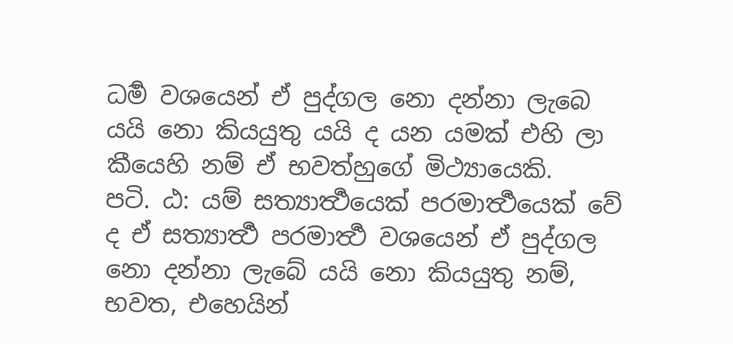ධර්‍ම වශයෙන් ඒ පුද්ගල නො දන්නා ලැබෙ යයි නො කියයුතු යයි ද යන යමක් එහි ලා කීයෙහි නම් ඒ භවත්හුගේ මිථ්‍යායෙකි.
පටි. ඨ: යම් සත්‍යාර්‍ත්‍ථයෙක් පරමාර්‍ත්‍ථයෙක් වේ ද ඒ සත්‍යාර්‍ත්‍ථ පරමාර්‍ත්‍ථ වශයෙන් ඒ පුද්ගල නො දන්නා ලැබේ යයි නො කියයුතු නම්, භවත, එහෙයින්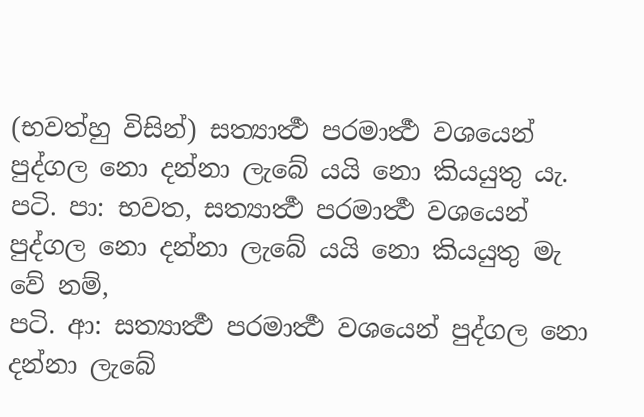(භවත්හු විසින්) සත්‍යාර්‍ත්‍ථ පරමාර්‍ත්‍ථ වශයෙන් පුද්ගල නො දන්නා ලැබේ යයි නො කියයුතු යැ.
පටි. පා: භවත, සත්‍යාර්‍ත්‍ථ පරමාර්‍ත්‍ථ වශයෙන් පුද්ගල නො දන්නා ලැබේ යයි නො කියයුතු මැ වේ නම්,
පටි. ආ: සත්‍යාර්‍ත්‍ථ පරමාර්‍ත්‍ථ වශයෙන් පුද්ගල නො දන්නා ලැබේ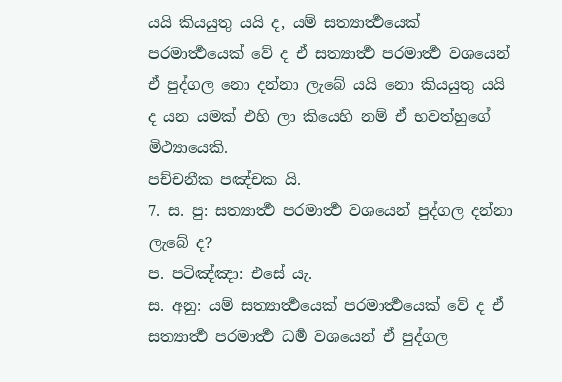යයි කියයුතු යයි ද, යම් සත්‍යාර්‍ත්‍ථයෙක් පරමාර්‍ත්‍ථයෙක් වේ ද ඒ සත්‍යාර්‍ත්‍ථ පරමාර්‍ත්‍ථ වශයෙන් ඒ පුද්ගල නො දන්නා ලැබේ යයි නො කියයුතු යයි ද යන යමක් එහි ලා කියෙහි නම් ඒ භවත්හුගේ මිථ්‍යායෙකි.
පච්චනීක පඤ්චක යි.
7. ස. පු: සත්‍යාර්‍ත්‍ථ පරමාර්‍ත්‍ථ වශයෙන් පුද්ගල දන්නා ලැබේ ද?
ප. පටිඤ්ඤා: එසේ යැ.
ස. අනු: යම් සත්‍යාර්‍ත්‍ථයෙක් පරමාර්‍ත්‍ථයෙක් වේ ද ඒ සත්‍යාර්‍ත්‍ථ පරමාර්‍ත්‍ථ ධර්‍ම වශයෙන් ඒ පුද්ගල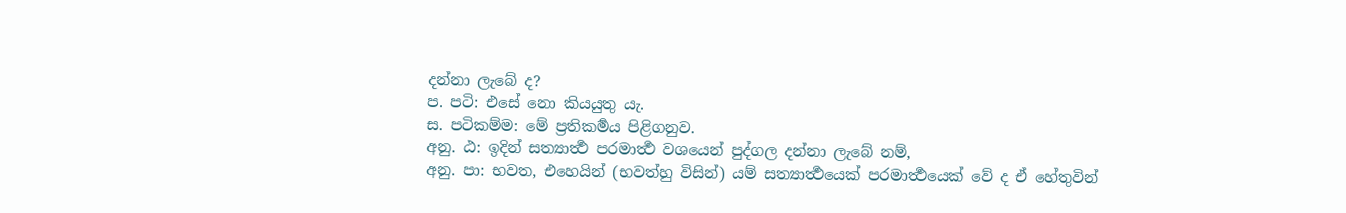දන්නා ලැබේ ද?
ප. පටි: එසේ නො කියයුතු යැ.
ස. පටිකම්ම: මේ ප්‍රතිකර්‍මය පිළිගනුව.
අනු. ඨ: ඉදින් සත්‍යාර්‍ත්‍ථ පරමාර්‍ත්‍ථ වශයෙන් පුද්ගල දන්නා ලැබේ නම්,
අනු. පා: භවත, එහෙයින් (භවත්හු විසින්) යම් සත්‍යාර්‍ත්‍ථයෙක් පරමාර්‍ත්‍ථයෙක් වේ ද ඒ හේතුවින්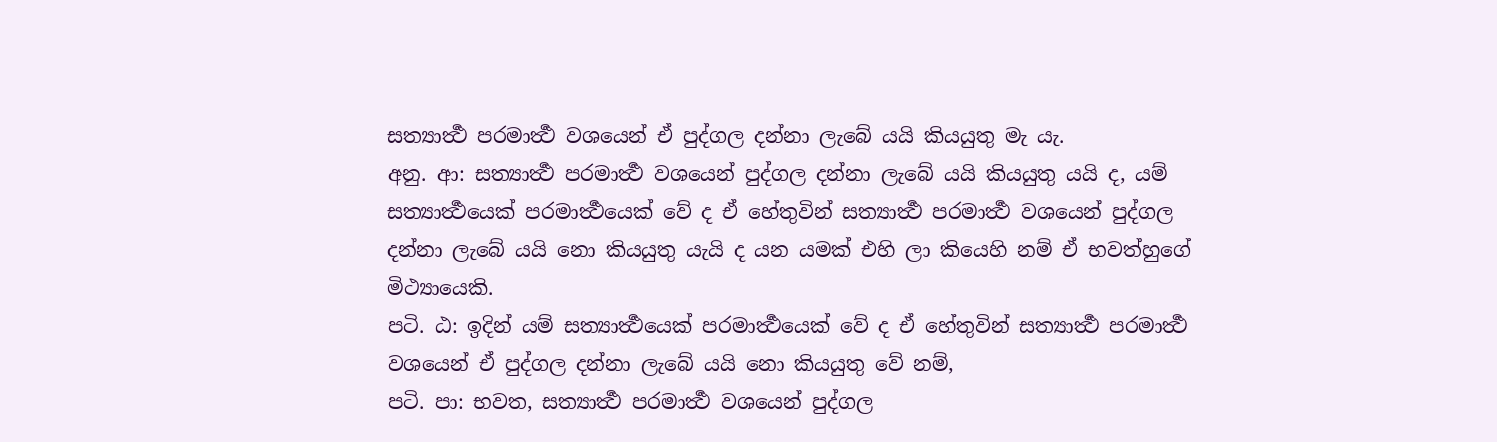සත්‍යාර්‍ත්‍ථ පරමාර්‍ත්‍ථ වශයෙන් ඒ පුද්ගල දන්නා ලැබේ යයි කියයුතු මැ යැ.
අනු. ආ: සත්‍යාර්‍ත්‍ථ පරමාර්‍ත්‍ථ වශයෙන් පුද්ගල දන්නා ලැබේ යයි කියයුතු යයි ද, යම් සත්‍යාර්‍ත්‍ථයෙක් පරමාර්‍ත්‍ථයෙක් වේ ද ඒ හේතුවින් සත්‍යාර්‍ත්‍ථ පරමාර්‍ත්‍ථ වශයෙන් පුද්ගල දන්නා ලැබේ යයි නො කියයුතු යැයි ද යන යමක් එහි ලා කියෙහි නම් ඒ භවත්හුගේ මිථ්‍යායෙකි.
පටි. ඨ: ඉදින් යම් සත්‍යාර්‍ත්‍ථයෙක් පරමාර්‍ත්‍ථයෙක් වේ ද ඒ හේතුවින් සත්‍යාර්‍ත්‍ථ පරමාර්‍ත්‍ථ වශයෙන් ඒ පුද්ගල දන්නා ලැබේ යයි නො කියයුතු වේ නම්,
පටි. පා: භවත, සත්‍යාර්‍ත්‍ථ පරමාර්‍ත්‍ථ වශයෙන් පුද්ගල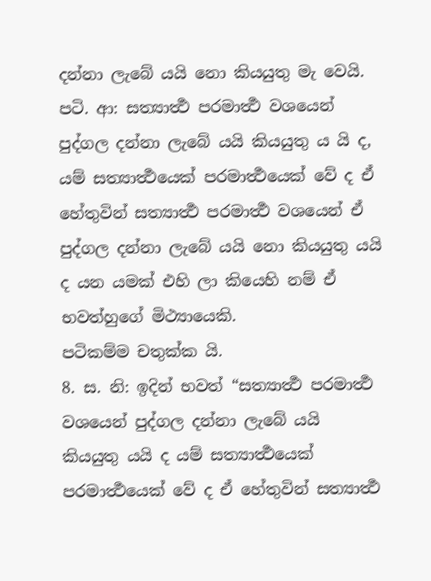දන්නා ලැබේ යයි නො කියයුතු මැ වෙයි.
පටි. ආ: සත්‍යාර්‍ත්‍ථ පරමාර්‍ත්‍ථ වශයෙන් පුද්ගල දන්නා ලැබේ යයි කියයුතු ය යි ද, යම් සත්‍යාර්‍ත්‍ථයෙක් පරමාර්‍ත්‍ථයෙක් වේ ද ඒ හේතුවින් සත්‍යාර්‍ත්‍ථ පරමාර්‍ත්‍ථ වශයෙන් ඒ පුද්ගල දන්නා ලැබේ යයි නො කියයුතු යයි ද යන යමක් එහි ලා කියෙහි නම් ඒ භවත්හුගේ මිථ්‍යායෙකි.
පටිකම්ම චතුක්ක යි.
8. ස. නි: ඉදින් භවත් “සත්‍යාර්‍ත්‍ථ පරමාර්‍ත්‍ථ වශයෙන් පුද්ගල දන්නා ලැබේ යයි කියයුතු යයි ද යම් සත්‍යාර්‍ත්‍ථයෙක් පරමාර්‍ත්‍ථයෙක් වේ ද ඒ හේතුවින් සත්‍යාර්‍ත්‍ථ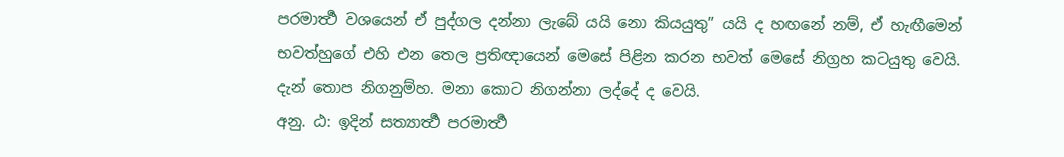පරමාර්‍ත්‍ථ වශයෙන් ඒ පුද්ගල දන්නා ලැබේ යයි නො කියයුතු” යයි ද හඟනේ නම්, ඒ හැඟීමෙන් භවත්හුගේ එහි එන තෙල ප්‍රතිඥායෙන් මෙසේ පිළින කරන භවත් මෙසේ නිග්‍රහ කටයුතු වෙයි. දැන් තොප නිගනුම්හ. මනා කොට නිගන්නා ලද්දේ ද වෙයි.
අනු. ඨ: ඉදින් සත්‍යාර්‍ත්‍ථ පරමාර්‍ත්‍ථ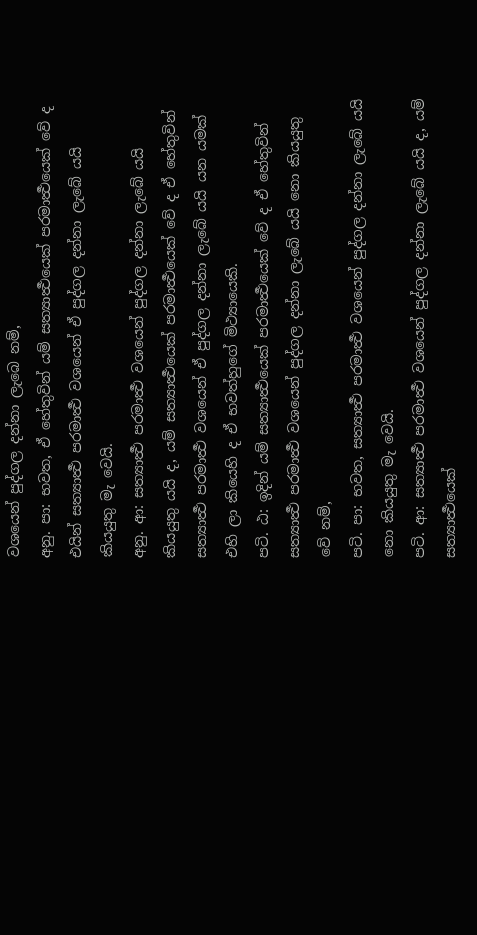වශයෙන් පුද්ගල දන්නා ලැබෙ නම්,
අනු. පා: භවත, ඒ හේතුවින් යම් සත්‍යාර්‍ත්‍ථයෙක් පරමාර්‍ත්‍ථයෙක් වේ ද එයින් සත්‍යාර්‍ත්‍ථ පරමාර්‍ත්‍ථ වශයෙන් ඒ පුද්ගල දන්නා ලැබේ යයි කියයුතු මැ වෙයි.
අනු. ආ: සත්‍යාර්‍ත්‍ථ පරමාර්‍ත්‍ථ වශයෙන් පුද්ගල දන්නා ලැබේ යයි කියයුතු යයි ද, යම් සත්‍යාර්‍ත්‍ථයෙක් පරමාර්‍ත්‍ථයෙක් වේ ද ඒ හේතුවින් සත්‍යාර්‍ත්‍ථ පරමාර්‍ත්‍ථ වශයෙන් ඒ පුද්ගල දන්නා ලැබේ යයි යන යමක් එහි ලා කියෙහි ද ඒ භවත්හුගේ මිථ්‍යායෙකි.
පටි. ඨ: ඉදින් යම් සත්‍යාර්‍ත්‍ථයෙක් පරමාර්‍ත්‍ථයෙක් වේ ද ඒ හේතුවින් සත්‍යාර්‍ත්‍ථ පරමාර්‍ත්‍ථ වශයෙන් පුද්ගල දන්නා ලැබේ යයි නො කියයුතු වේ නම්,
පටි. පා: භවත, සත්‍යාර්‍ත්‍ථ පරමාර්‍ත්‍ථ වශයෙන් පුද්ගල දන්නා ලැබේ යයි නො කියයුතු මැ වෙයි.
පටි. ආ: සත්‍යාර්‍ත්‍ථ පරමාර්‍ත්‍ථ වශයෙන් පුද්ගල දන්නා ලැබේ යයි ද, යම් සත්‍යාර්‍ත්‍ථයෙක්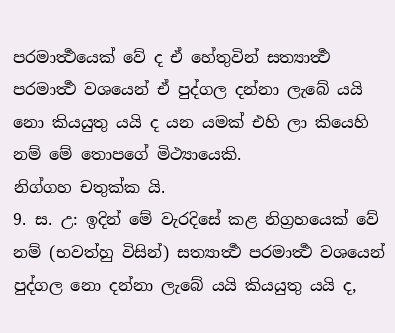පරමාර්‍ත්‍ථයෙක් වේ ද ඒ හේතුවින් සත්‍යාර්‍ත්‍ථ පරමාර්‍ත්‍ථ වශයෙන් ඒ පුද්ගල දන්නා ලැබේ යයි නො කියයුතු යයි ද යන යමක් එහි ලා කියෙහි නම් මේ තොපගේ මිථ්‍යායෙකි.
නිග්ගහ චතුක්ක යි.
9. ස. උ: ඉදින් මේ වැරදිසේ කළ නිග්‍රහයෙක් වේ නම් (භවත්හු විසින්) සත්‍යාර්‍ත්‍ථ පරමාර්‍ත්‍ථ වශයෙන් පුද්ගල නො දන්නා ලැබේ යයි කියයුතු යයි ද,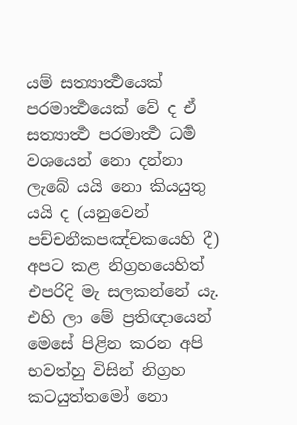යම් සත්‍යාර්‍ත්‍ථයෙක් පරමාර්‍ත්‍ථයෙක් වේ ද ඒ සත්‍යාර්‍ත්‍ථ පරමාර්‍ත්‍ථ ධර්‍ම වශයෙන් නො දන්නා ලැබේ යයි නො කියයුතු යයි ද (යනුවෙන් පච්චනීකපඤ්චකයෙහි දී) අපට කළ නිග්‍රහයෙහිත් එපරිදි මැ සලකන්නේ යැ. එහි ලා මේ ප්‍රතිඥායෙන් මෙසේ පිළින කරන අපි භවත්හු විසින් නිග්‍රහ කටයුත්තමෝ නො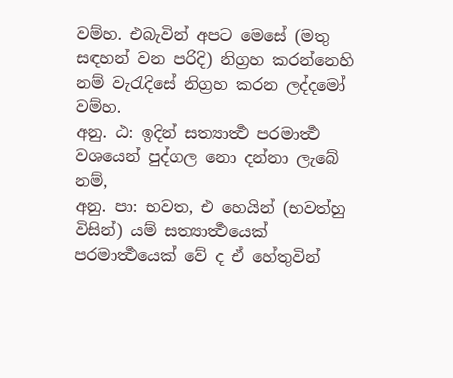වම්හ. එබැවින් අපට මෙසේ (මතු සඳහන් වන පරිදි) නිග්‍රහ කරන්නෙහි නම් වැරැදිසේ නිග්‍රහ කරන ලද්දමෝ වම්හ.
අනු. ඨ: ඉදින් සත්‍යාර්‍ත්‍ථ පරමාර්‍ත්‍ථ වශයෙන් පුද්ගල නො දන්නා ලැබේ නම්,
අනු. පා: භවත, එ හෙයින් (භවත්හු විසින්) යම් සත්‍යාර්‍ත්‍ථයෙක් පරමාර්‍ත්‍ථයෙක් වේ ද ඒ හේතුවින්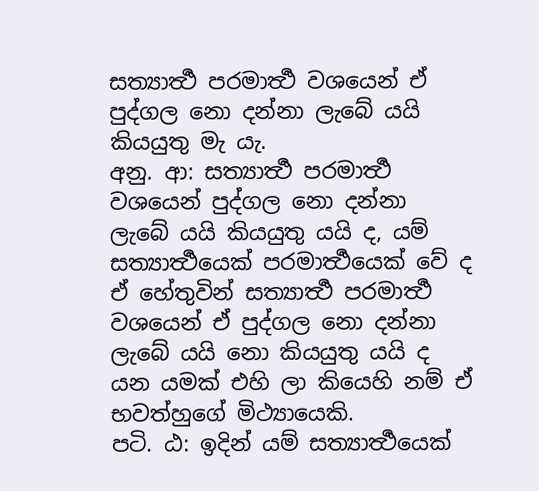සත්‍යාර්‍ත්‍ථ පරමාර්‍ත්‍ථ වශයෙන් ඒ පුද්ගල නො දන්නා ලැබේ යයි කියයුතු මැ යැ.
අනු. ආ: සත්‍යාර්‍ත්‍ථ පරමාර්‍ත්‍ථ වශයෙන් පුද්ගල නො දන්නා ලැබේ යයි කියයුතු යයි ද, යම් සත්‍යාර්‍ත්‍ථයෙක් පරමාර්‍ත්‍ථයෙක් වේ ද ඒ හේතුවින් සත්‍යාර්‍ත්‍ථ පරමාර්‍ත්‍ථ වශයෙන් ඒ පුද්ගල නො දන්නා ලැබේ යයි නො කියයුතු යයි ද යන යමක් එහි ලා කියෙහි නම් ඒ භවත්හුගේ මිථ්‍යායෙකි.
පටි. ඨ: ඉදින් යම් සත්‍යාර්‍ත්‍ථයෙක්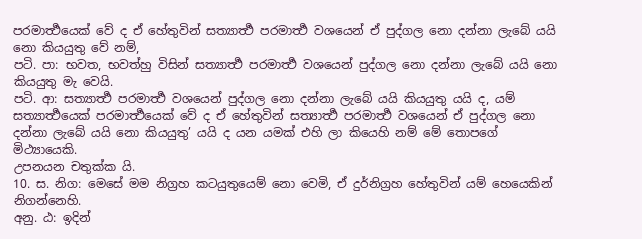පරමාර්‍ත්‍ථයෙක් වේ ද ඒ හේතුවින් සත්‍යාර්‍ත්‍ථ පරමාර්‍ත්‍ථ වශයෙන් ඒ පුද්ගල නො දන්නා ලැබේ යයි නො කියයුතු වේ නම්,
පටි. පා: භවත, භවත්හු විසින් සත්‍යාර්‍ත්‍ථ පරමාර්‍ත්‍ථ වශයෙන් පුද්ගල නො දන්නා ලැබේ යයි නො කියයුතු මැ වෙයි.
පටි. ආ: සත්‍යාර්‍ත්‍ථ පරමාර්‍ත්‍ථ වශයෙන් පුද්ගල නො දන්නා ලැබේ යයි කියයුතු යයි ද, යම් සත්‍යාර්‍ත්‍ථයෙක් පරමාර්‍ත්‍ථයෙක් වේ ද ඒ හේතුවින් සත්‍යාර්‍ත්‍ථ පරමාර්‍ත්‍ථ වශයෙන් ඒ පුද්ගල නො දන්නා ලැබේ යයි නො කියයුතු’ යයි ද යන යමක් එහි ලා කියෙහි නම් මේ තොපගේ මිථ්‍යායෙකි.
උපනයන චතුක්ක යි.
10. ස. නිග: මෙසේ මම නිග්‍රහ කටයුතුයෙම් නො වෙමි, ඒ දුර්නිග්‍රහ හේතුවින් යම් හෙයෙකින් නිගන්නෙහි.
අනු. ඨ: ඉදින්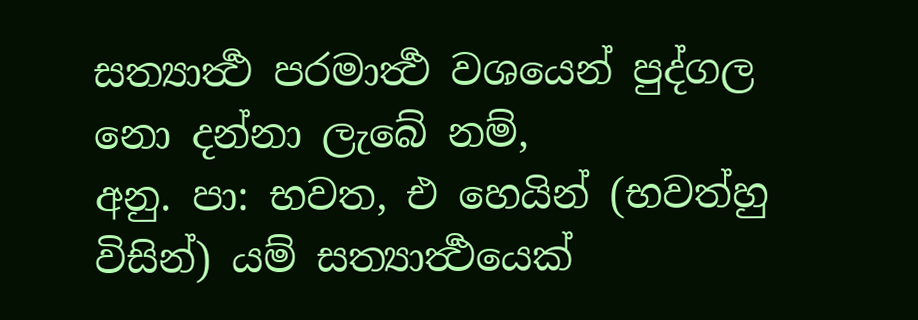සත්‍යාර්‍ත්‍ථ පරමාර්‍ත්‍ථ වශයෙන් පුද්ගල නො දන්නා ලැබේ නම්,
අනු. පා: භවත, එ හෙයින් (භවත්හු විසින්) යම් සත්‍යාර්‍ත්‍ථයෙක්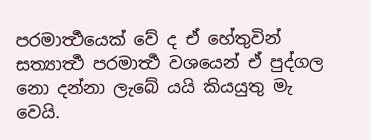පරමාර්‍ත්‍ථයෙක් වේ ද ඒ හේතුවින් සත්‍යාර්‍ත්‍ථ පරමාර්‍ත්‍ථ වශයෙන් ඒ පුද්ගල නො දන්නා ලැබේ යයි කියයුතු මැ වෙයි.